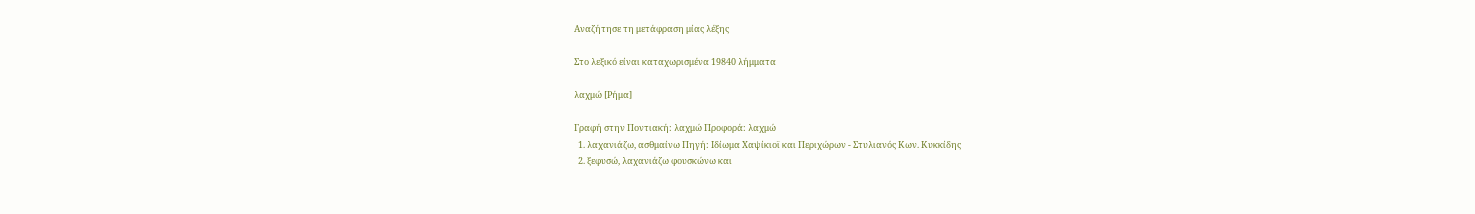Αναζήτησε τη μετάφραση μίας λέξης

Στο λεξικό είναι καταχωρισμένα 19840 λήμματα

λαχμώ [Ρήμα]

Γραφή στην Ποντιακή: λαχμώ Προφορά: λαχμώ
  1. λαχανιάζω, ασθμαίνω Πηγή: Ιδίωμα Χαψίκιοϊ και Περιχώρων - Στυλιανός Κων. Κυκκίδης
  2. ξεφυσώ, λαχανιάζω φουσκώνω και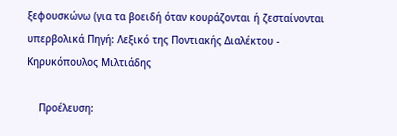ξεφουσκώνω (για τα βοειδή όταν κουράζονται ή ζεσταίνονται υπερβολικά Πηγή: Λεξικό της Ποντιακής Διαλέκτου - Κηρυκόπουλος Μιλτιάδης

    Προέλευση: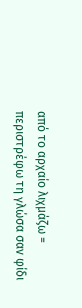από το αρχαίο λιχμάζω = περιστρέφω τη γλώσα σαν φίδι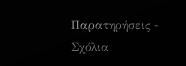Παρατηρήσεις - Σχόλια